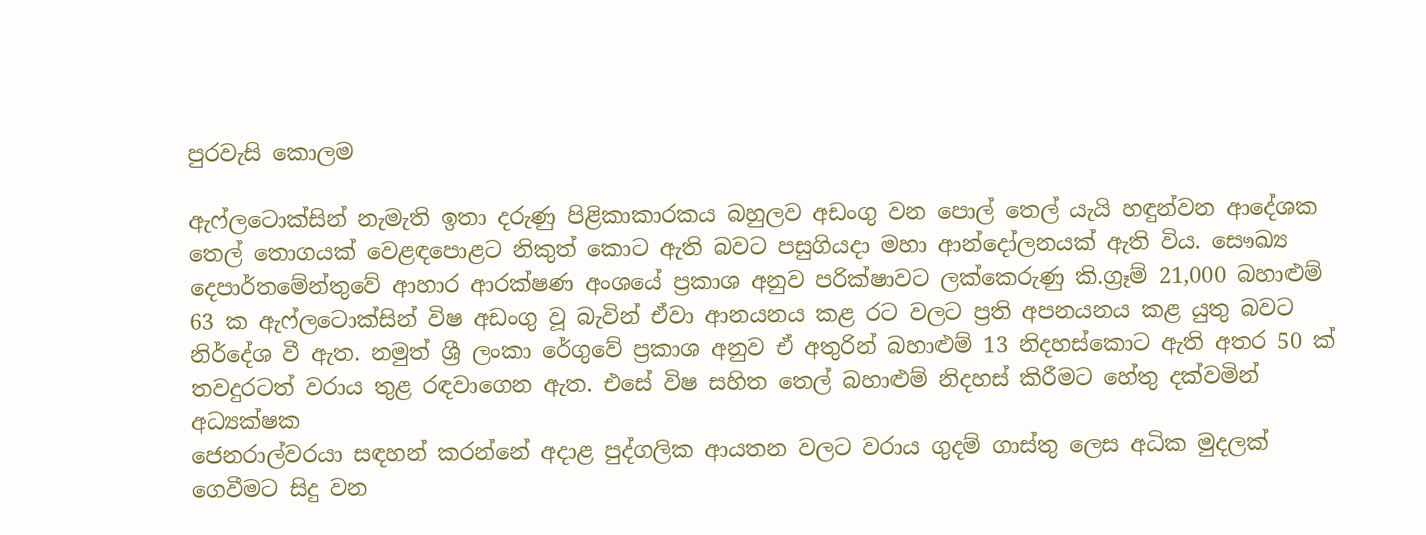පුරවැසි කොලම

ඇෆ්ලටොක්සින් නැමැති ඉතා දරුණු පිළිකාකාරකය බහුලව අඩංගු වන පොල් තෙල් යැයි හඳුන්වන ආදේශක තෙල් තොගයක් වෙළඳපොළට නිකුත් කොට ඇති බවට පසුගියදා මහා ආන්දෝලනයක් ඇති විය. සෞඛ්‍ය දෙපාර්තමේන්තුවේ ආහාර ආරක්ෂණ අංශයේ ප්‍රකාශ අනුව පරික්ෂාවට ලක්කෙරුණු කි.ග්‍රෑම් 21,000 බහාළුම් 63 ක ඇෆ්ලටොක්සින් විෂ අඩංගු වූ බැවින් ඒවා ආනයනය කළ රට වලට ප්‍රති අපනයනය කළ යුතු බවට නිර්දේශ වී ඇත. නමුත් ශ්‍රී ලංකා රේගුවේ ප්‍රකාශ අනුව ඒ අතුරින් බහාළුම් 13 නිදහස්කොට ඇති අතර 50 ක් තවදුරටත් වරාය තුළ රඳවාගෙන ඇත. එසේ විෂ සහිත තෙල් බහාළුම් නිදහස් කිරීමට හේතු දක්වමින් අධ්‍යක්ෂක
ජෙනරාල්වරයා සඳහන් කරන්නේ අදාළ පුද්ගලික ආයතන වලට වරාය ගුදම් ගාස්තු ලෙස අධික මුදලක් ගෙවීමට සිදු වන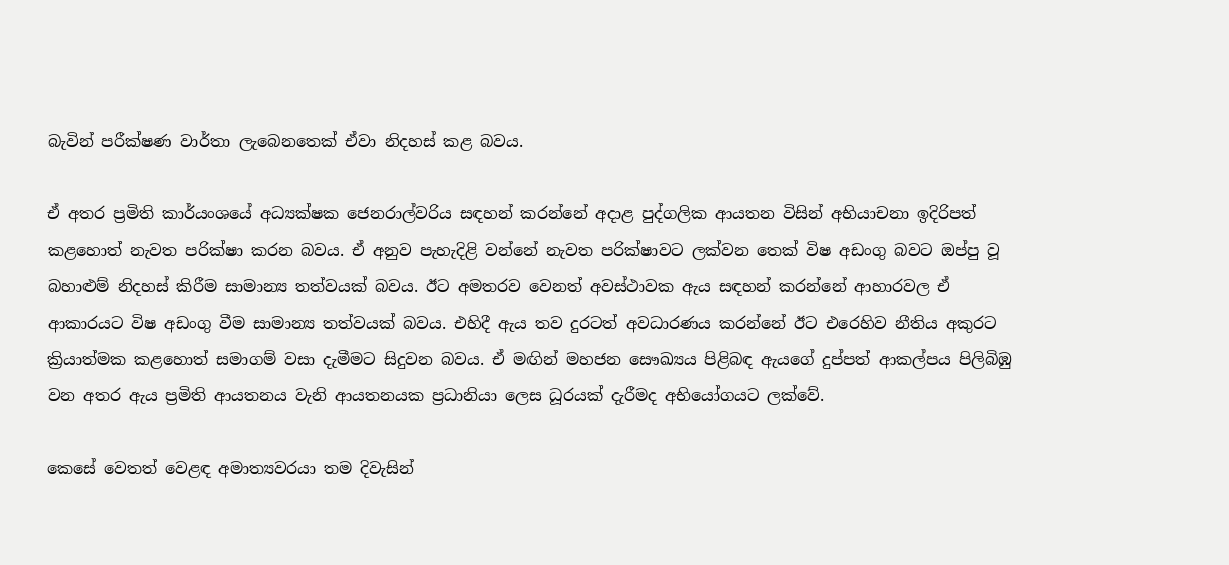බැවින් පරීක්ෂණ වාර්තා ලැබෙනතෙක් ඒවා නිදහස් කළ බවය.

ඒ අතර ප්‍රමිති කාර්යංශයේ අධ්‍යක්ෂක ජෙනරාල්වරිය සඳහන් කරන්නේ අදාළ පුද්ගලික ආයතන විසින් අභියාචනා ඉදිරිපත් කළහොත් නැවත පරික්ෂා කරන බවය. ඒ අනුව පැහැදිළි වන්නේ නැවත පරික්ෂාවට ලක්වන තෙක් විෂ අඩංගු බවට ඔප්පු වූ බහාළුම් නිදහස් කිරීම සාමාන්‍ය තත්වයක් බවය. ඊට අමතරව වෙනත් අවස්ථාවක ඇය සඳහන් කරන්නේ ආහාරවල ඒ ආකාරයට විෂ අඩංගු වීම සාමාන්‍ය තත්වයක් බවය. එහිදී ඇය තව දුරටත් අවධාරණය කරන්නේ ඊට එරෙහිව නීතිය අකුරට ක්‍රියාත්මක කළහොත් සමාගම් වසා දැමීමට සිදුවන බවය. ඒ මඟින් මහජන සෞඛ්‍යය පිළිබඳ ඇයගේ දුප්පත් ආකල්පය පිලිබිඹු වන අතර ඇය ප්‍රමිති ආයතනය වැනි ආයතනයක ප්‍රධානියා ලෙස ධූරයක් දැරීමද අභියෝගයට ලක්වේ.

කෙසේ වෙතත් වෙළඳ අමාත්‍යවරයා තම දිවැසින්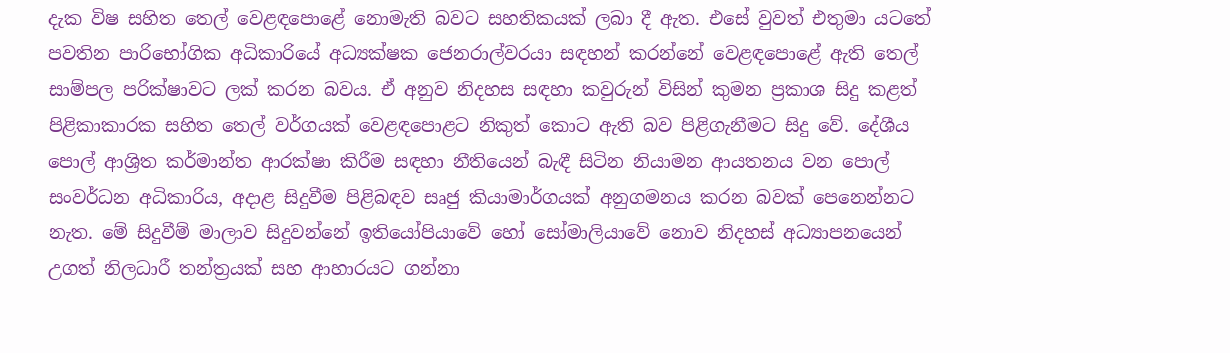දැක විෂ සහිත තෙල් වෙළඳපොළේ නොමැති බවට සහතිකයක් ලබා දී ඇත. එසේ වුවත් එතුමා යටතේ පවතින පාරිභෝගික අධිකාරියේ අධ්‍යක්ෂක ජෙනරාල්වරයා සඳහන් කරන්නේ වෙළඳපොළේ ඇති තෙල් සාම්පල පරික්ෂාවට ලක් කරන බවය. ඒ අනුව නිදහස සඳහා කවුරුන් විසින් කුමන ප්‍රකාශ සිදු කළත් පිළිකාකාරක සහිත තෙල් වර්ගයක් වෙළඳපොළට නිකුත් කොට ඇති බව පිළිගැනීමට සිදු වේ. දේශීය පොල් ආශ්‍රිත කර්මාන්ත ආරක්ෂා කිරීම සඳහා නීතියෙන් බැඳී සිටින නියාමන ආයතනය වන පොල් සංවර්ධන අධිකාරිය, අදාළ සිදුවීම පිළිබඳව සෘජු කියාමාර්ගයක් අනුගමනය කරන බවක් පෙනෙන්නට නැත. මේ සිදුවීම් මාලාව සිදුවන්නේ ඉතියෝපියාවේ හෝ සෝමාලියාවේ නොව නිදහස් අධ්‍යාපනයෙන් උගත් නිලධාරී තන්ත්‍රයක් සහ ආහාරයට ගන්නා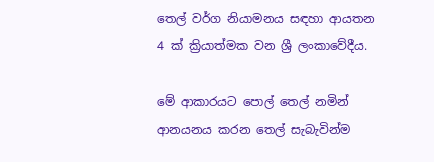තෙල් වර්ග නියාමනය සඳහා ආයතන 4 ක් ක්‍රියාත්මක වන ශ්‍රී ලංකාවේදීය.

මේ ආකාරයට පොල් තෙල් නමින් ආනයනය කරන තෙල් සැබැවින්ම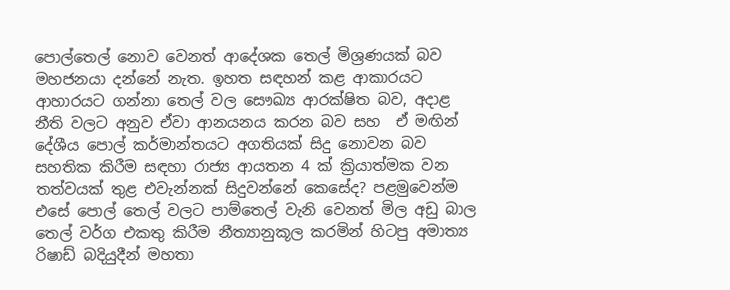පොල්තෙල් නොව වෙනත් ආදේශක තෙල් මිශ්‍රණයක් බව මහජනයා දන්නේ නැත. ඉහත සඳහන් කළ ආකාරයට ආහාරයට ගන්නා තෙල් වල සෞඛ්‍ය ආරක්ෂිත බව, අදාළ නීති වලට අනුව ඒවා ආනයනය කරන බව සහ  ඒ මඟින් දේශීය පොල් කර්මාන්තයට අගතියක් සිදු නොවන බව සහතික කිරීම සඳහා රාජ්‍ය ආයතන 4 ක් ක්‍රියාත්මක වන තත්වයක් තුළ එවැන්නක් සිදුවන්නේ කෙසේද? පළමුවෙන්ම එසේ පොල් තෙල් වලට පාම්තෙල් වැනි වෙනත් මිල අඩු බාල තෙල් වර්ග එකතු කිරීම නීත්‍යානුකූල කරමින් හිටපු අමාත්‍ය රිෂාඩ් බදියුදීන් මහතා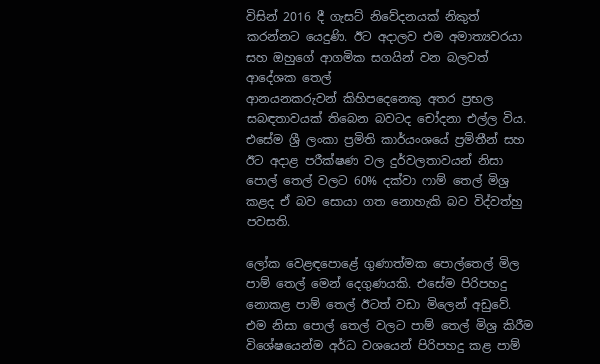විසින් 2016 දී ගැසට් නිවේදනයක් නිකුත් කරන්නට යෙදුණි. ඊට අදාලව එම අමාත්‍යවරයා සහ ඔහුගේ ආගමික සගයින් වන බලවත් ආදේශක තෙල්
ආනයනකරුවන් කිහිපදෙනෙකු අතර ප්‍රභල සබඳතාවයක් තිබෙන බවටද චෝදනා එල්ල විය. එසේම ශ්‍රී ලංකා ප්‍රමිති කාර්යංශයේ ප්‍රමිතීන් සහ ඊට අදාළ පරීක්ෂණ වල දුර්වලතාවයන් නිසා පොල් තෙල් වලට 60% දක්වා ෆාම් තෙල් මිශ්‍ර කළද ඒ බව සොයා ගත නොහැකි බව විද්වත්හු පවසති.

ලෝක වෙළඳපොළේ ගුණාත්මක පොල්තෙල් මිල පාම් තෙල් මෙන් දෙගුණයකි. එසේම පිරිපහදු නොකළ පාම් තෙල් ඊටත් වඩා මිලෙන් අඩුවේ. එම නිසා පොල් තෙල් වලට පාම් තෙල් මිශ්‍ර කිරීම විශේෂයෙන්ම අර්ධ වශයෙන් පිරිපහදු කළ පාම්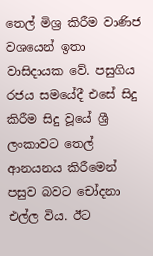තෙල් මිශ්‍ර කිරීම වාණිජ වශයෙන් ඉතා වාසිදායක වේ. පසුගිය රජය සමයේදී එසේ සිදු කිරීම සිදු වූයේ ශ්‍රී ලංකාවට තෙල් ආනයනය කිරීමෙන් පසුව බවට චෝදනා එල්ල විය. ඊට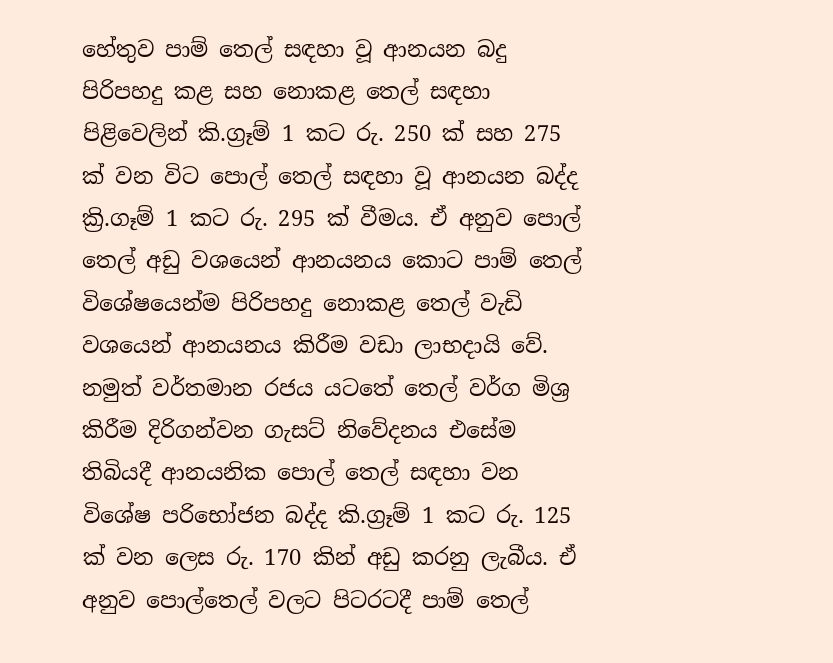හේතුව පාම් තෙල් සඳහා වූ ආනයන බදු පිරිපහදු කළ සහ නොකළ තෙල් සඳහා පිළිවෙලින් කි.ග්‍රෑම් 1 කට රු. 250 ක් සහ 275 ක් වන විට පොල් තෙල් සඳහා වූ ආනයන බද්ද ක්‍රි.ගෑම් 1 කට රු. 295 ක් වීමය. ඒ අනුව පොල් තෙල් අඩු වශයෙන් ආනයනය කොට පාම් තෙල් විශේෂයෙන්ම පිරිපහදු නොකළ තෙල් වැඩි වශයෙන් ආනයනය කිරීම වඩා ලාභදායි වේ. නමුත් වර්තමාන රජය යටතේ තෙල් වර්ග මිශ්‍ර කිරීම දිරිගන්වන ගැසට් නිවේදනය එසේම තිබියදී ආනයනික පොල් තෙල් සඳහා වන විශේෂ පරිභෝජන බද්ද කි.ග්‍රෑම් 1 කට රු. 125 ක් වන ලෙස රු. 170 කින් අඩු කරනු ලැබීය. ඒ අනුව පොල්තෙල් වලට පිටරටදී පාම් තෙල්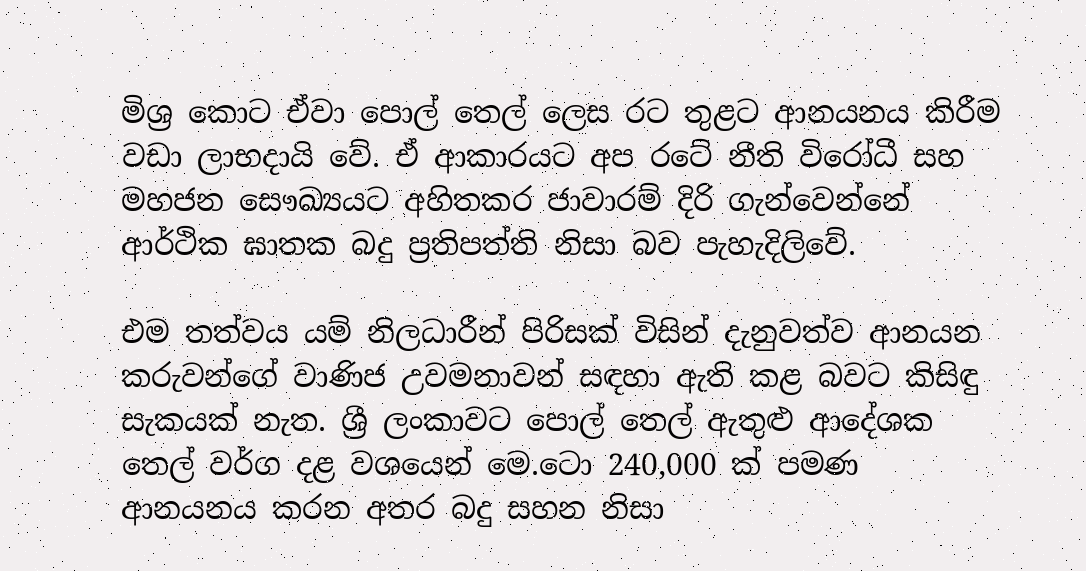මිශ්‍ර කොට ඒවා පොල් තෙල් ලෙස රට තුළට ආනයනය කිරීම වඩා ලාභදායි වේ. ඒ ආකාරයට අප රටේ නීති විරෝධී සහ මහජන සෞඛ්‍යයට අහිතකර ජාවාරම් දිරි ගැන්වෙන්නේ ආර්ථික ඝාතක බදු ප්‍රතිපත්ති නිසා බව පැහැදිලිවේ.

එම තත්වය යම් නිලධාරීන් පිරිසක් විසින් දැනුවත්ව ආනයන කරුවන්ගේ වාණිජ උවමනාවන් සඳහා ඇති කළ බවට කිසිඳු සැකයක් නැත. ශ්‍රී ලංකාවට පොල් තෙල් ඇතුළු ආදේශක තෙල් වර්ග දළ වශයෙන් මෙ.ටො 240,000 ක් පමණ ආනයනය කරන අතර බදු සහන නිසා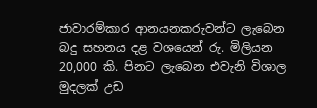ජාවාරම්කාර ආනයනකරුවන්ට ලැබෙන බදු සහනය දළ වශයෙන් රු. මිලියන 20,000 කි. පිනට ලැබෙන එවැනි විශාල මුදලක් උඩ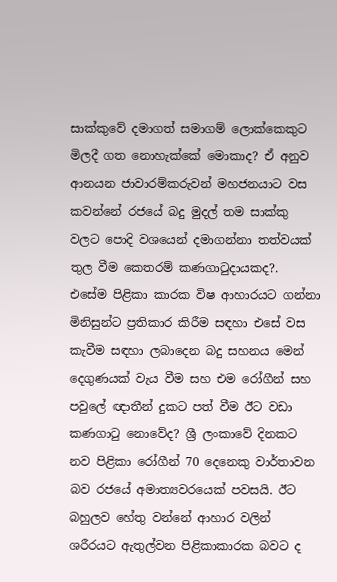සාක්කුවේ දමාගත් සමාගම් ලොක්කෙකුට මිලදී ගත නොහැක්කේ මොකාද? ඒ අනුව ආනයන ජාවාරම්කරුවන් මහජනයාට වස කවන්නේ රජයේ බදු මුදල් තම සාක්කු වලට පොදි වශයෙන් දමාගන්නා තත්වයක් තුල වීම කෙතරම් කණගාටුදායකද?.
එසේම පිළිකා කාරක විෂ ආහාරයට ගන්නා මිනිසුන්ට ප්‍රතිකාර කිරීම සඳහා එසේ වස කැවීම සඳහා ලබාදෙන බදු සහනය මෙන් දෙගුණයක් වැය වීම සහ එම රෝගීන් සහ පවුලේ ඥාතීන් දුකට පත් වීම ඊට වඩා කණගාටු නොවේද? ශ්‍රී ලංකාවේ දිනකට නව පිළිකා රෝගීන් 70 දෙනෙකු වාර්තාවන බව රජයේ අමාත්‍යවරයෙක් පවසයි. ඊට බහුලව හේතු වන්නේ ආහාර වලින් ශරීරයට ඇතුල්වන පිළිකාකාරක බවට ද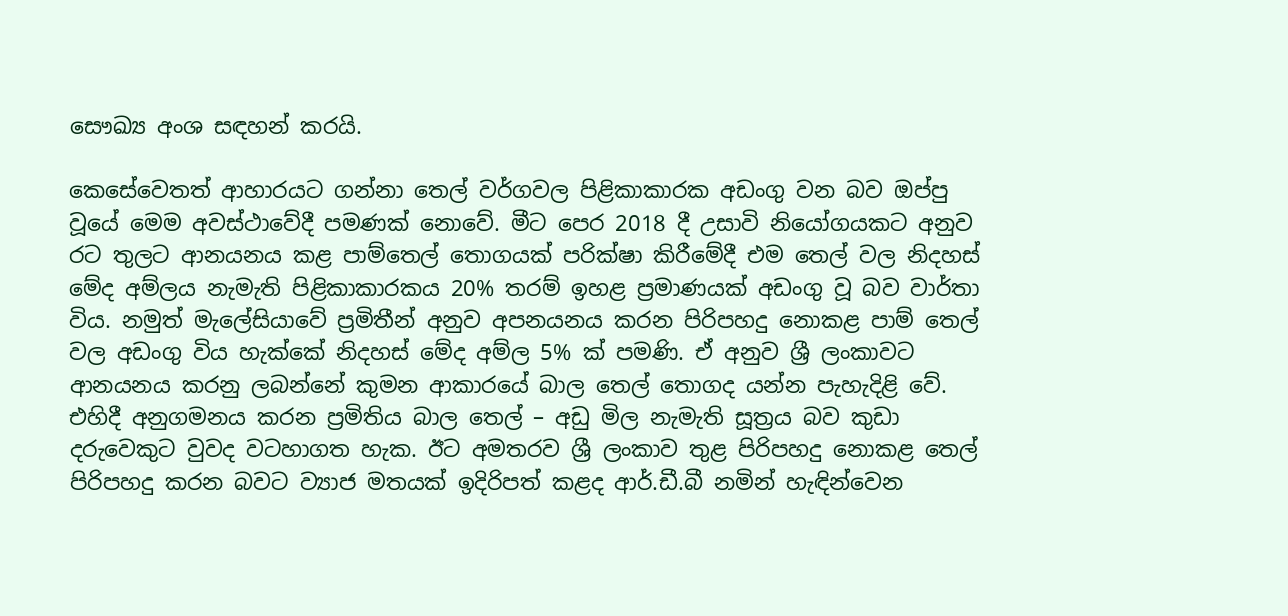සෞඛ්‍ය අංශ සඳහන් කරයි.

කෙසේවෙතත් ආහාරයට ගන්නා තෙල් වර්ගවල පිළිකාකාරක අඩංගු වන බව ඔප්පු වූයේ මෙම අවස්ථාවේදී පමණක් නොවේ. මීට පෙර 2018 දී උසාවි නියෝගයකට අනුව රට තුලට ආනයනය කළ පාම්තෙල් තොගයක් පරික්ෂා කිරීමේදී එම තෙල් වල නිදහස් මේද අම්ලය නැමැති පිළිකාකාරකය 20% තරම් ඉහළ ප්‍රමාණයක් අඩංගු වූ බව වාර්තා විය. නමුත් මැලේසියාවේ ප්‍රමිතීන් අනුව අපනයනය කරන පිරිපහදු නොකළ පාම් තෙල් වල අඩංගු විය හැක්කේ නිදහස් මේද අම්ල 5% ක් පමණි. ඒ අනුව ශ්‍රී ලංකාවට ආනයනය කරනු ලබන්නේ කුමන ආකාරයේ බාල තෙල් තොගද යන්න පැහැදිළි වේ. එහිදී අනුගමනය කරන ප්‍රමිතිය බාල තෙල් – අඩු මිල නැමැති සූත්‍රය බව කුඩා දරුවෙකුට වුවද වටහාගත හැක. ඊට අමතරව ශ්‍රී ලංකාව තුළ පිරිපහදු නොකළ තෙල් පිරිපහදු කරන බවට ව්‍යාජ මතයක් ඉදිරිපත් කළද ආර්.ඩී.බී නමින් හැඳින්වෙන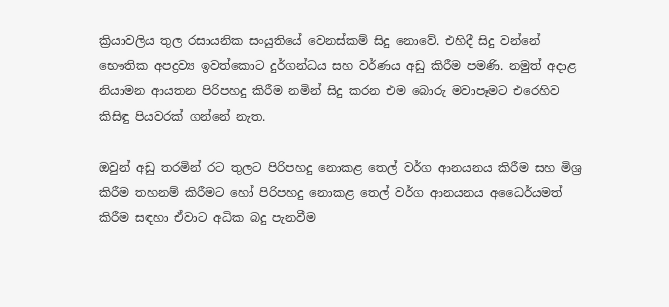ක්‍රියාවලිය තුල රසායනික සංයුතියේ වෙනස්කම් සිදු නොවේ. එහිදී සිදු වන්නේ භෞතික අපද්‍රව්‍ය ඉවත්කොට දුර්ගන්ධය සහ වර්ණය අඩු කිරීම පමණි. නමුත් අදාළ නියාමන ආයතන පිරිපහදු කිරීම නමින් සිදු කරන එම බොරු මවාපෑමට එරෙහිව කිසිඳු පියවරක් ගන්නේ නැත.

ඔවුන් අඩු තරමින් රට තුලට පිරිපහදු නොකළ තෙල් වර්ග ආනයනය කිරීම සහ මිශ්‍ර කිරීම තහනම් කිරීමට හෝ පිරිපහදු නොකළ තෙල් වර්ග ආනයනය අධෛර්යමත් කිරීම සඳහා ඒවාට අධික බදු පැනවීම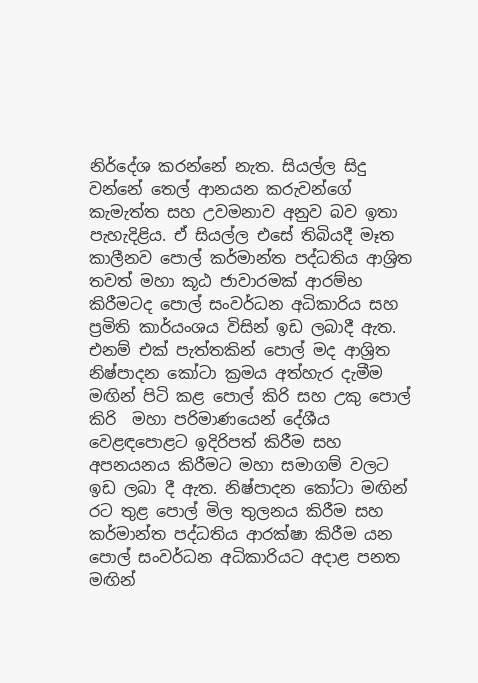නිර්දේශ කරන්නේ නැත. සියල්ල සිදු වන්නේ තෙල් ආනයන කරුවන්ගේ කැමැත්ත සහ උවමනාව අනුව බව ඉතා පැහැදිළිය. ඒ සියල්ල එසේ තිබියදී මෑත කාලීනව පොල් කර්මාන්ත පද්ධතිය ආශ්‍රිත තවත් මහා කූඨ ජාවාරමක් ආරම්භ කිරීමටද පොල් සංවර්ධන අධිකාරිය සහ ප්‍රමිති කාර්යංශය විසින් ඉඩ ලබාදී ඇත. එනම් එක් පැත්තකින් පොල් මද ආශ්‍රිත නිෂ්පාදන කෝටා ක්‍රමය අත්හැර දැමීම මඟින් පිටි කළ පොල් කිරි සහ උකු පොල් කිරි  මහා පරිමාණයෙන් දේශීය වෙළඳපොළට ඉදිරිපත් කිරීම සහ අපනයනය කිරීමට මහා සමාගම් වලට ඉඩ ලබා දී ඇත. නිෂ්පාදන කෝටා මඟින් රට තුළ පොල් මිල තුලනය කිරීම සහ කර්මාන්ත පද්ධතිය ආරක්ෂා කිරීම යන පොල් සංවර්ධන අධිකාරියට අදාළ පනත මඟින්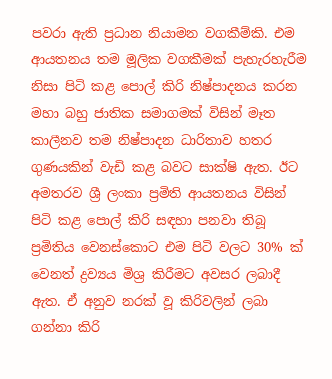පවරා ඇති ප්‍රධාන නියාමන වගකීම්කි. එම ආයතනය තම මූලික වගකීමක් පැහැරහැරීම නිසා පිටි කළ පොල් කිරි නිෂ්පාදනය කරන මහා බහු ජාතික සමාගමක් විසින් මෑත කාලීනව තම නිෂ්පාදන ධාරිතාව හතර ගුණයකින් වැඩි කළ බවට සාක්ෂි ඇත. ඊට අමතරව ශ්‍රී ලංකා ප්‍රමිති ආයතනය විසින් පිටි කළ පොල් කිරි සඳහා පනවා තිබූ ප්‍රමිතිය වෙනස්කොට එම පිටි වලට 30% ක් වෙනත් ද්‍රව්‍යය මිශ්‍ර කිරීමට අවසර ලබාදී ඇත. ඒ අනුව නරක් වූ කිරිවලින් ලබා ගන්නා කිරි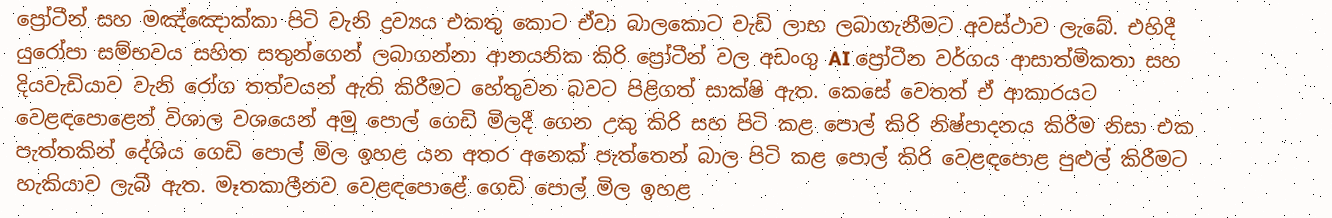ප්‍රෝටීන් සහ මඤ්ඤොක්කා පිටි වැනි ද්‍රව්‍යය එකතු කොට ඒවා බාලකොට වැඩි ලාභ ලබාගැනීමට අවස්ථාව ලැබේ. එහිදී යුරෝපා සම්භවය සහිත සතුන්ගෙන් ලබාගන්නා ආනයනික කිරි ප්‍රෝටීන් වල අඩංගු AI ප්‍රෝටීන වර්ගය ආසාත්මිකතා සහ
දියවැඩියාව වැනි රෝග තත්වයන් ඇති කිරීමට හේතුවන බවට පිළිගත් සාක්ෂි ඇත. කෙසේ වෙතත් ඒ ආකාරයට වෙළඳපොළෙන් විශාල වශයෙන් අමු පොල් ගෙඩි මිලදී ගෙන උකු කිරි සහ පිටි කළ පොල් කිරි නිෂ්පාදනය කිරීම නිසා එක පැත්තකින් දේශිය ගෙඩි පොල් මිල ඉහළ යන අතර අනෙක් පැත්තෙන් බාල පිටි කළ පොල් කිරි වෙළඳපොළ පුළුල් කිරීමට හැකියාව ලැබී ඇත. මෑතකාලීනව වෙළඳපොළේ ගෙඩි පොල් මිල ඉහළ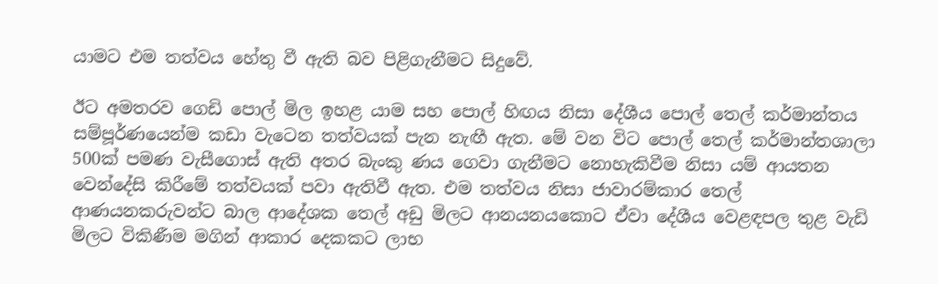යාමට එම තත්වය හේතු වී ඇති බව පිළිගැනීමට සිදුවේ.

ඊට අමතරව ගෙඩි පොල් මිල ඉහළ යාම සහ පොල් හිඟය නිසා දේශීය පොල් තෙල් කර්මාන්තය සම්පූර්ණයෙන්ම කඩා වැටෙන තත්වයක් පැන නැඟී ඇත. මේ වන විට පොල් තෙල් කර්මාන්තශාලා 500ක් පමණ වැසීගොස් ඇති අතර බැංකු ණය ගෙවා ගැනීමට නොහැකිවීම නිසා යම් ආයතන වෙන්දේසි කිරීමේ තත්වයක් පවා ඇතිවී ඇත. එම තත්වය නිසා ජාවාරම්කාර තෙල් ආණයනකරුවන්ට බාල ආදේශක තෙල් අඩු මිලට ආනයනයකොට ඒවා දේශීය වෙළඳපල තුළ වැඩි මිලට විකිණීම මගින් ආකාර දෙකකට ලාභ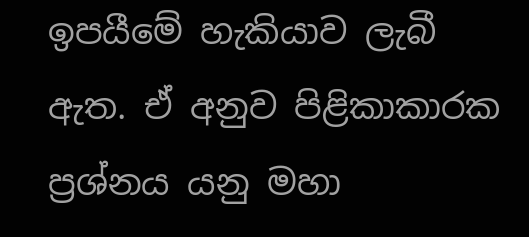ඉපයීමේ හැකියාව ලැබී ඇත. ඒ අනුව පිළිකාකාරක ප්‍රශ්නය යනු මහා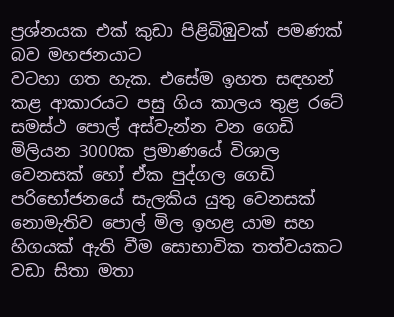ප්‍රශ්නයක එක් කුඩා පිළිබිඹුවක් පමණක් බව මහජනයාට
වටහා ගත හැක. එසේම ඉහත සඳහන් කළ ආකාරයට පසු ගිය කාලය තුළ රටේ සමස්ථ පොල් අස්වැන්න වන ගෙඩි මිලියන 3000ක ප්‍රමාණයේ විශාල වෙනසක් හෝ ඒක පුද්ගල ගෙඩි පරිභෝජනයේ සැලකිය යුතු වෙනසක් නොමැතිව පොල් මිල ඉහළ යාම සහ හිගයක් ඇති වීම සොභාවික තත්වයකට වඩා සිතා මතා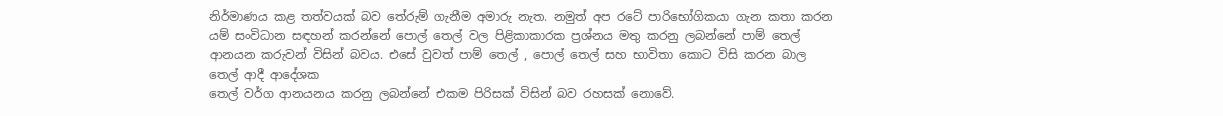නිර්මාණය කළ තත්වයක් බව තේරුම් ගැනීම අමාරු නැත. නමුත් අප රටේ පාරිභෝගිකයා ගැන කතා කරන යම් සංවිධාන සඳහන් කරන්නේ පොල් තෙල් වල පිළිකාකාරක ප්‍රශ්නය මතු කරනු ලබන්නේ පාම් තෙල් ආනයන කරුවන් විසින් බවය. එසේ වුවත් පාම් තෙල් , පොල් තෙල් සහ භාවිතා කොට විසි කරන බාල තෙල් ආදී ආදේශක
තෙල් වර්ග ආනයනය කරනු ලබන්නේ එකම පිරිසක් විසින් බව රහසක් නොවේ.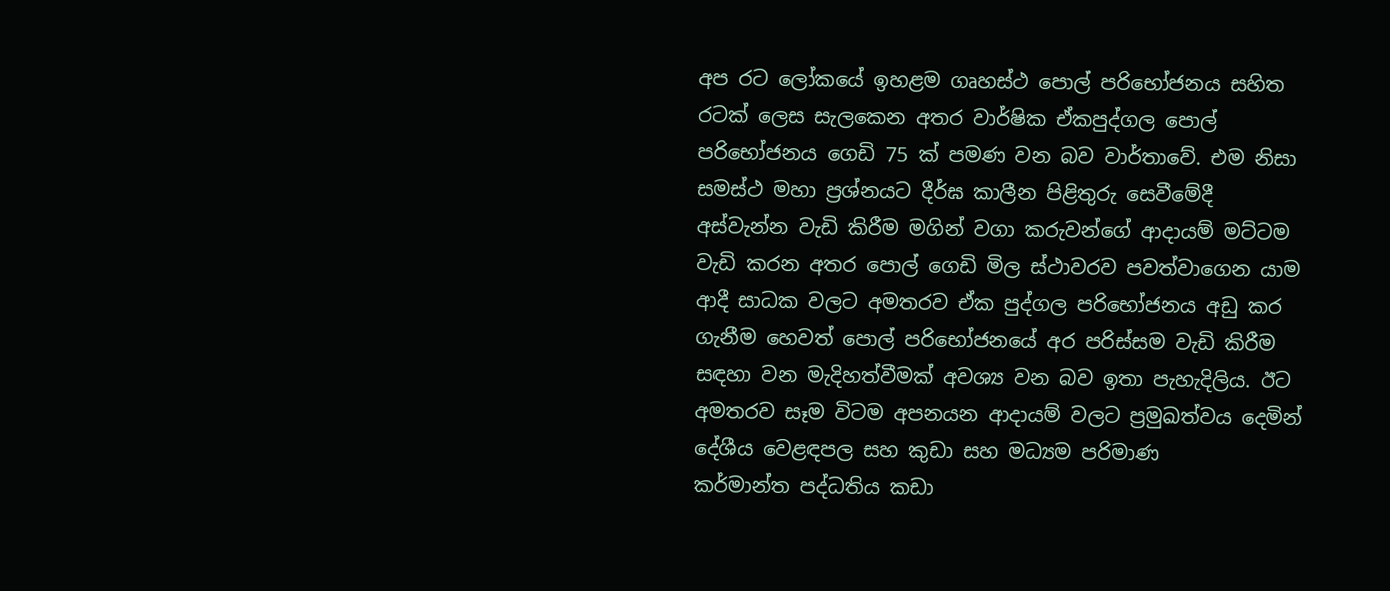අප රට ලෝකයේ ඉහළම ගෘහස්ථ පොල් පරිභෝජනය සහිත රටක් ලෙස සැලකෙන අතර වාර්ෂික ඒකපුද්ගල පොල් පරිභෝජනය ගෙඩි 75 ක් පමණ වන බව වාර්තාවේ. එම නිසා සමස්ථ මහා ප්‍රශ්නයට දීර්ඝ කාලීන පිළිතුරු සෙවීමේදී අස්වැන්න වැඩි කිරීම මගින් වගා කරුවන්ගේ ආදායම් මට්ටම වැඩි කරන අතර පොල් ගෙඩි මිල ස්ථාවරව පවත්වාගෙන යාම ආදී සාධක වලට අමතරව ඒක පුද්ගල පරිභෝජනය අඩු කර ගැනීම හෙවත් පොල් පරිභෝජනයේ අර පරිස්සම වැඩි කිරීම සඳහා වන මැදිහත්වීමක් අවශ්‍ය වන බව ඉතා පැහැදිලිය. ඊට අමතරව සෑම විටම අපනයන ආදායම් වලට ප්‍රමුඛත්වය දෙමින් දේශීය වෙළඳපල සහ කුඩා සහ මධ්‍යම පරිමාණ
කර්මාන්ත පද්ධතිය කඩා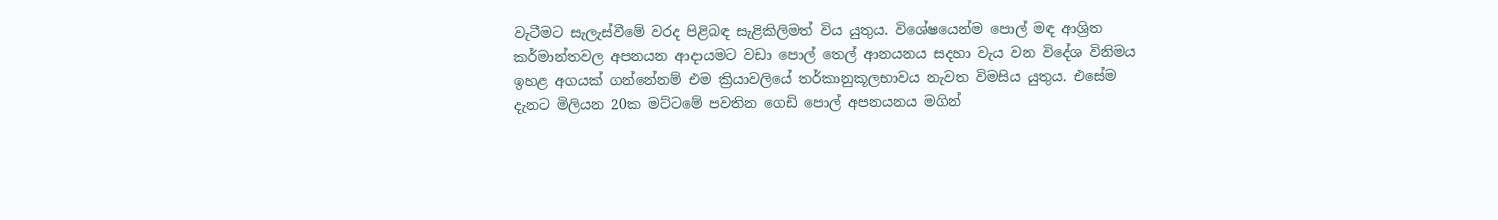වැටීමට සැලැස්වීමේ වරද පිළිබඳ සැළිකිලිමත් විය යුතුය. විශේෂයෙන්ම පොල් මඳ ආශ්‍රිත කර්මාන්තවල අපනයන ආදායමට වඩා පොල් තෙල් ආනයනය සදහා වැය වන විදේශ විනිමය ඉහළ අගයක් ගන්නේනම් එම ක්‍රියාවලියේ තර්කානුකූලභාවය නැවත විමසිය යුතුය. එසේම දැනට මිලියන 20ක මට්ටමේ පවතින ගෙඩි පොල් අපනයනය මගින්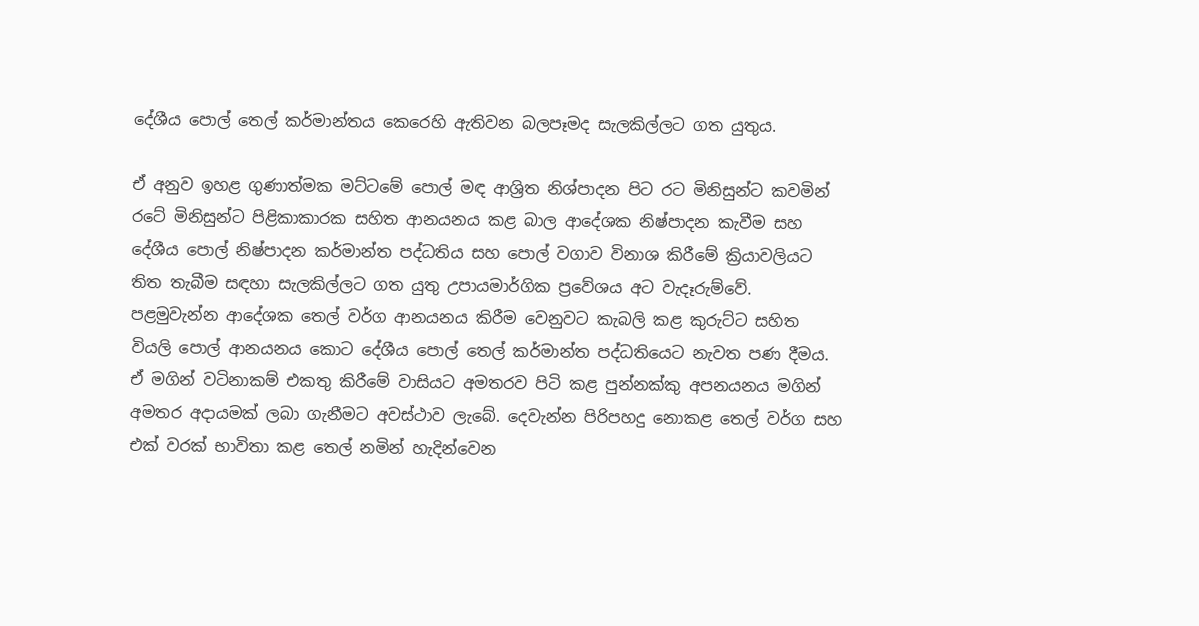දේශීය පොල් තෙල් කර්මාන්තය කෙරෙහි ඇතිවන බලපෑමද සැලකිල්ලට ගත යුතුය.

ඒ අනුව ඉහළ ගුණාත්මක මට්ටමේ පොල් මඳ ආශ්‍රිත නිශ්පාදන පිට රට මිනිසුන්ට කවමින් රටේ මිනිසුන්ට පිළිකාකාරක සහිත ආනයනය කළ බාල ආදේශක නිෂ්පාදන කැවීම සහ දේශීය පොල් නිෂ්පාදන කර්මාන්ත පද්ධතිය සහ පොල් වගාව විනාශ කිරීමේ ක්‍රියාවලියට තිත තැබීම සඳහා සැලකිල්ලට ගත යුතු උපායමාර්ගික ප්‍රවේශය අට වැදෑරුම්වේ. පළමුවැන්න ආදේශක තෙල් වර්ග ආනයනය කිරීම වෙනුවට කැබලි කළ කුරුට්ට සහිත වියලි පොල් ආනයනය කොට දේශීය පොල් තෙල් කර්මාන්ත පද්ධතියෙට නැවත පණ දීමය. ඒ මගින් වටිනාකම් එකතු කිරීමේ වාසියට අමතරව පිටි කළ පුන්නක්කු අපනයනය මගින් අමතර අදායමක් ලබා ගැනීමට අවස්ථාව ලැබේ. දෙවැන්න පිරිපහදු නොකළ තෙල් වර්ග සහ එක් වරක් භාවිතා කළ තෙල් නමින් හැදින්වෙන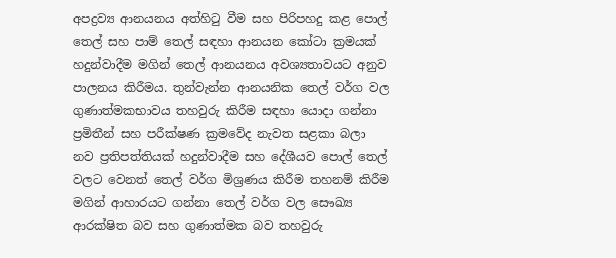අපද්‍රව්‍ය ආනයනය අත්හිටු වීම සහ පිරිපහදු කළ පොල් තෙල් සහ පාම් තෙල් සඳහා ආනයන කෝටා ක්‍රමයක් හදුන්වාදීම මගින් තෙල් ආනයනය අවශ්‍යතාවයට අනුව පාලනය කිරීමය. තුන්වැන්න ආනයනික තෙල් වර්ග වල ගුණාත්මකභාවය තහවුරු කිරීම සඳහා යොදා ගන්නා ප්‍රමිතීන් සහ පරීක්ෂණ ක්‍රමවේද නැවත සළකා බලා නව ප්‍රතිපත්තියක් හදුන්වාදීම සහ දේශීයව පොල් තෙල් වලට වෙනත් තෙල් වර්ග මිශ්‍රණය කිරීම තහනම් කිරීම මගින් ආහාරයට ගන්නා තෙල් වර්ග වල සෞඛ්‍ය ආරක්ෂිත බව සහ ගුණාත්මක බව තහවුරු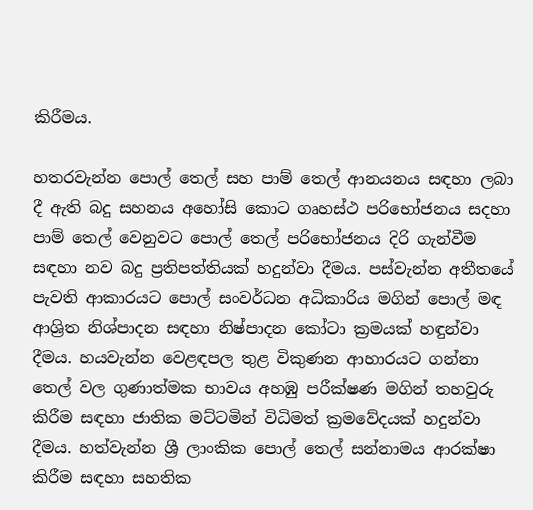කිරීමය.

හතරවැන්න පොල් තෙල් සහ පාම් තෙල් ආනයනය සඳහා ලබා දී ඇති බදු සහනය අහෝසි කොට ගෘහස්ථ පරිභෝජනය සදහා පාම් තෙල් වෙනුවට පොල් තෙල් පරිභෝජනය දිරි ගැන්වීම සඳහා නව බදු ප්‍රතිපත්තියක් හදුන්වා දීමය. පස්වැන්න අතීතයේ පැවති ආකාරයට පොල් සංවර්ධන අධිකාරිය මගින් පොල් මඳ ආශ්‍රිත නිශ්පාදන සඳහා නිෂ්පාදන කෝටා ක්‍රමයක් හඳුන්වා දීමය. හයවැන්න වෙළඳපල තුළ විකුණන ආහාරයට ගන්නා තෙල් වල ගුණාත්මක භාවය අහඹු පරීක්ෂණ මගින් තහවුරු කිරීම සඳහා ජාතික මට්ටමින් විධිමත් ක්‍රමවේදයක් හදුන්වා දීමය. හත්වැන්න ශ්‍රී ලාංකික පොල් තෙල් සන්නාමය ආරක්ෂා කිරීම සඳහා සහතික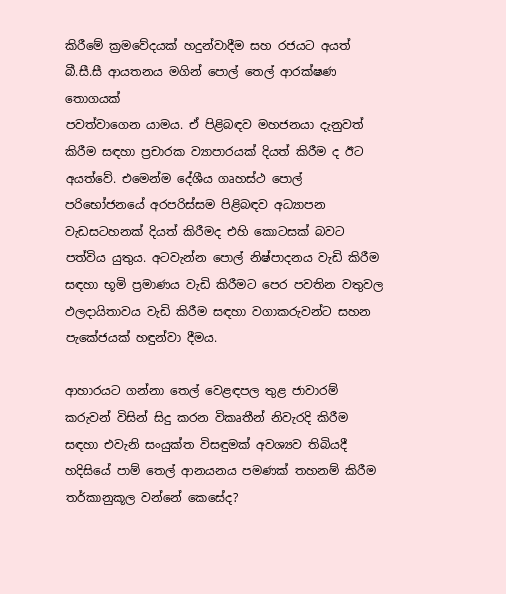කිරීමේ ක්‍රමවේදයක් හදුන්වාදීම සහ රජයට අයත් බී.සී.සී ආයතනය මගින් පොල් තෙල් ආරක්ෂණ තොගයක්
පවත්වාගෙන යාමය. ඒ පිළිබඳව මහජනයා දැනුවත් කිරීම සඳහා ප්‍රචාරක ව්‍යාපාරයක් දියත් කිරීම ද ඊට අයත්වේ. එමෙන්ම දේශීය ගෘහස්ථ පොල් පරිභෝජනයේ අරපරිස්සම පිළිබඳව අධ්‍යාපන වැඩසටහනක් දියත් කිරීමද එහි කොටසක් බවට පත්විය යුතුය. අටවැන්න පොල් නිෂ්පාදනය වැඩි කිරීම සඳහා භූමි ප්‍රමාණය වැඩි කිරීමට පෙර පවතින වතුවල ඵලදායිතාවය වැඩි කිරීම සඳහා වගාකරුවන්ට සහන පැකේජයක් හඳුන්වා දීමය.

ආහාරයට ගන්නා තෙල් වෙළඳපල තුළ ජාවාරම් කරුවන් විසින් සිදු කරන විකෘතීන් නිවැරදි කිරීම සඳහා එවැනි සංයුක්ත විසඳුමක් අවශ්‍යව තිබියදී හදිසියේ පාම් තෙල් ආනයනය පමණක් තහනම් කිරීම තර්කානුකූල වන්නේ කෙසේද?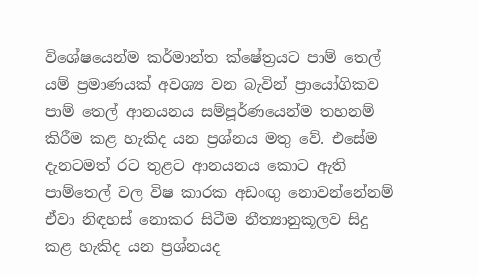විශේෂයෙන්ම කර්මාන්ත ක්ෂේත්‍රයට පාම් තෙල් යම් ප්‍රමාණයක් අවශ්‍ය වන බැවින් ප්‍රායෝගිකව පාම් තෙල් ආනයනය සම්පූර්ණයෙන්ම තහනම් කිරීම කළ හැකිද යන ප්‍රශ්නය මතු වේ. එසේම දැනටමත් රට තුළට ආනයනය කොට ඇති පාම්තෙල් වල විෂ කාරක අඩංඟු නොවන්නේනම් ඒවා නිඳහස් නොකර සිටීම නීත්‍යානුකූලව සිදු කළ හැකිද යන ප්‍රශ්නයද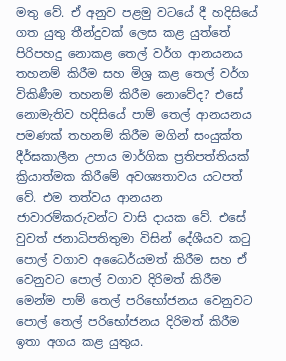මතු වේ. ඒ අනුව පළමු වටයේ දී හදිසියේ ගත යුතු තීන්දුවක් ලෙස කළ යුත්තේ පිරිපහදු නොකළ තෙල් වර්ග ආනයනය තහනම් කිරීම සහ මිශ්‍ර කළ තෙල් වර්ග විකිණීම තහනම් කිරීම නොවේද? එසේ නොමැතිව හදිසියේ පාම් තෙල් ආනයනය පමණක් තහනම් කිරීම මගින් සංයුක්ත දීර්ඝකාලීන උපාය මාර්ගික ප්‍රතිපත්තියක් ක්‍රියාත්මක කිරීමේ අවශ්‍යතාවය යටපත් වේ. එම තත්වය ආනයන ජාවාරම්කරුවන්ට වාසි දායක වේ. එසේ වුවත් ජනාධිපතිතුමා විසින් දේශීයව කටු පොල් වගාව අධෛර්යමත් කිරීම සහ ඒ වෙනුවට පොල් වගාව දිරිමත් කිරීම මෙන්ම පාම් තෙල් පරිභෝජනය වෙනුවට පොල් තෙල් පරිභෝජනය දිරිමත් කිරීම ඉතා අගය කළ යුතුය.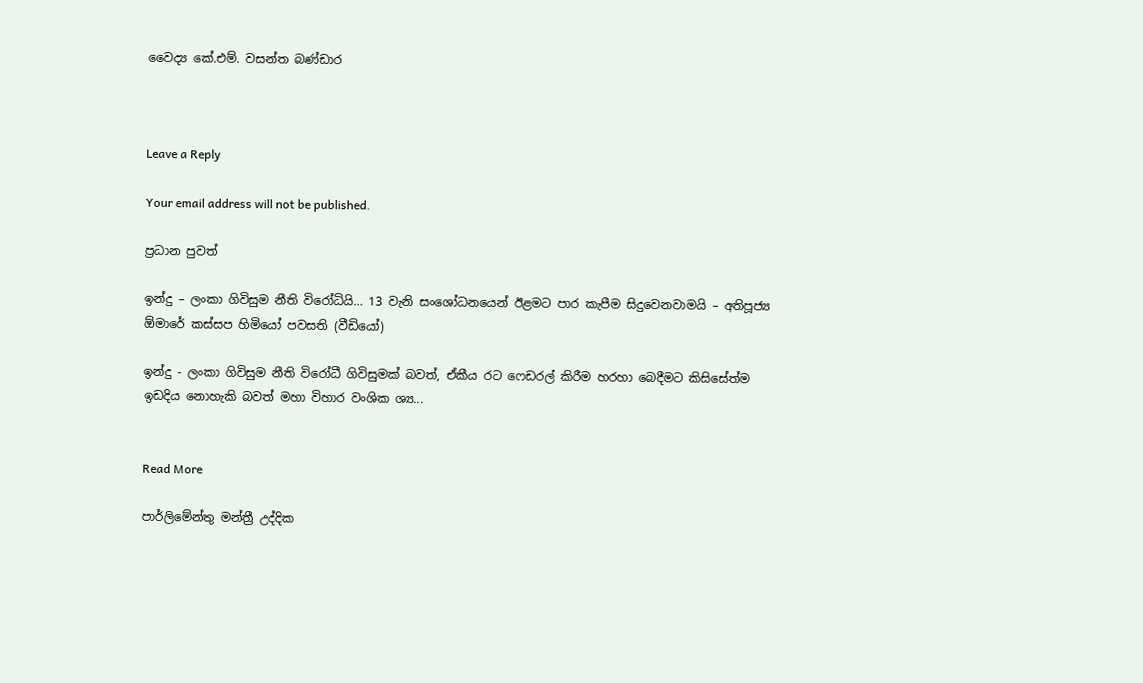වෛද්‍ය කේ.එම්. වසන්ත බණ්ඩාර



Leave a Reply

Your email address will not be published.

ප්‍රධාන පුවත්

ඉන්දු – ලංකා ගිවිසුම නීති විරෝධියි… 13 වැනි සංශෝධනයෙන් ඊළමට පාර කැපීම සිදුවෙනවාමයි – අතිපූජ්‍ය ඕමාරේ කස්සප හිමියෝ පවසති (වීඩියෝ)

ඉන්දු - ලංකා ගිවිසුම නීති විරෝධී ගිවිසුමක් බවත්, ඒකීය රට ෆෙඩරල් කිරීම හරහා බෙදීමට කිසිසේත්ම ඉඩදිය නොහැකි බවත් මහා විහාර වංශික ශ්‍ය...


Read More

පාර්ලිමේන්තු මන්ත්‍රී උද්දික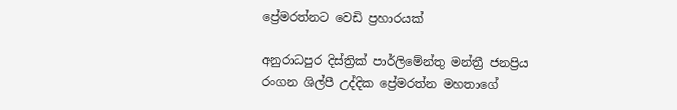ප්‍රේමරත්නට වෙඩි ප්‍රහාරයක්

අනුරාධපුර දිස්ත්‍රික් පාර්ලිමේන්තු මන්ත්‍රී ජනප්‍රිය රංගන ශිල්පී උද්දික ප්‍රේමරත්න මහතාගේ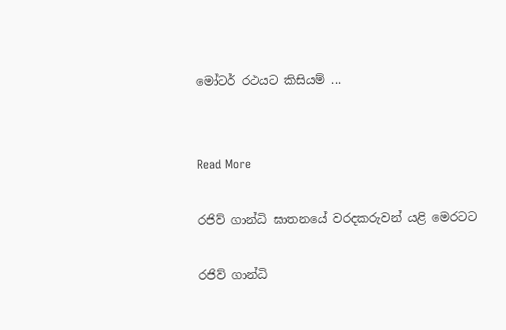මෝටර් රථයට කිසියම් ...


Read More

රජිව් ගාන්ධි ඝාතනයේ වරදකරුවන් යළි මෙරටට

රජිව් ගාන්ධි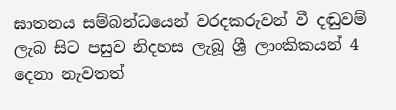ඝාතනය සම්බන්ධයෙන් වරදකරුවන් වී දඬුවම් ලැබ සිට පසුව නිදහස ලැබූ ශ්‍රී ලාංකිකයන් 4 දෙනා නැවතත්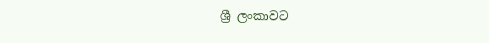ශ්‍රී ලංකාවට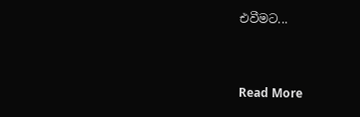එවීමට...


Read More